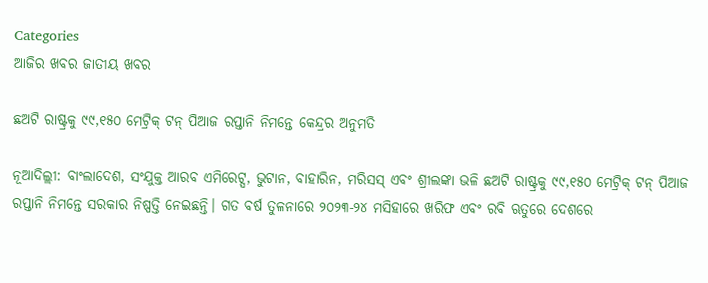Categories
ଆଜିର ଖବର ଜାତୀୟ ଖବର

ଛଅଟି ରାଷ୍ଟ୍ରକୁ ୯୯,୧୫୦ ମେଟ୍ରିକ୍ ଟନ୍ ପିଆଜ ରପ୍ତାନି ନିମନ୍ତେ କେନ୍ଦ୍ରର ଅନୁମତି

ନୂଆଦିଲ୍ଲୀ: ବାଂଲାଦେଶ, ସଂଯୁକ୍ତ ଆରବ ଏମିରେଟ୍ସ, ଭୁଟାନ, ବାହାରିନ, ମରିସସ୍ ଏବଂ ଶ୍ରୀଲଙ୍କା ଭଳି ଛଅଟି ରାଷ୍ଟ୍ରକୁ ୯୯,୧୫୦ ମେଟ୍ରିକ୍ ଟନ୍ ପିଆଜ ରପ୍ତାନି ନିମନ୍ତେ ସରକାର ନିଷ୍ପତ୍ତି ନେଇଛନ୍ତି। ଗତ ବର୍ଷ ତୁଳନାରେ ୨୦୨୩-୨୪ ମସିହାରେ ଖରିଫ ଏବଂ ରବି ଋତୁରେ ଦେଶରେ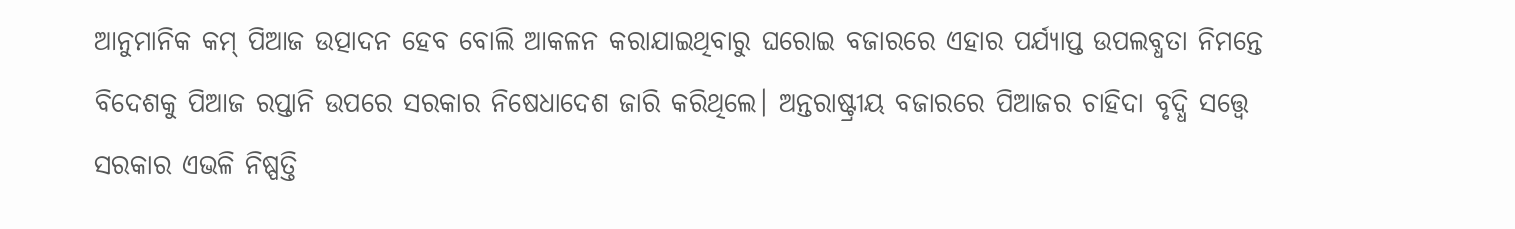ଆନୁମାନିକ କମ୍ ପିଆଜ ଉତ୍ପାଦନ ହେବ ବୋଲି ଆକଳନ କରାଯାଇଥିବାରୁ ଘରୋଇ ବଜାରରେ ଏହାର ପର୍ଯ୍ୟାପ୍ତ ଉପଲବ୍ଧତା ନିମନ୍ତେ ବିଦେଶକୁ ପିଆଜ ରପ୍ତାନି ଉପରେ ସରକାର ନିଷେଧାଦେଶ ଜାରି କରିଥିଲେ। ଅନ୍ତରାଷ୍ଟ୍ରୀୟ ବଜାରରେ ପିଆଜର ଚାହିଦା ବୃଦ୍ଧି ସତ୍ତ୍ୱେ ସରକାର ଏଭଳି ନିଷ୍ପତ୍ତି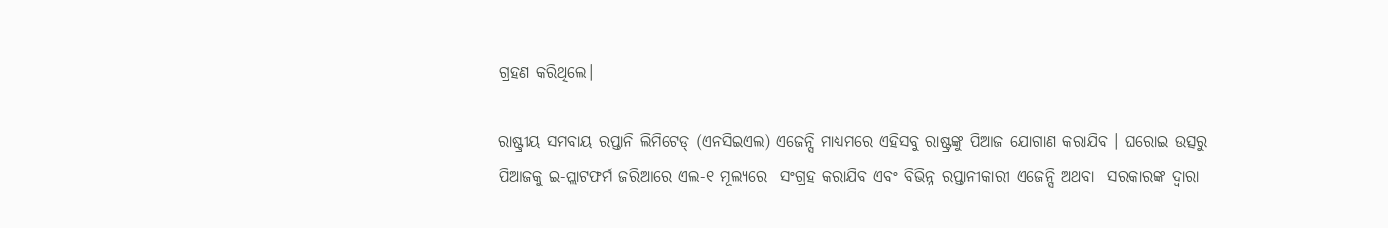ଗ୍ରହଣ କରିଥିଲେ।

ରାଷ୍ଟ୍ରୀୟ ସମବାୟ ରପ୍ତାନି ଲିମିଟେଡ୍ (ଏନସିଇଏଲ) ଏଜେନ୍ସି ମାଧ୍ୟମରେ ଏହିସବୁ ରାଷ୍ଟ୍ରଙ୍କୁ ପିଆଜ ଯୋଗାଣ କରାଯିବ । ଘରୋଇ ଉତ୍ସରୁ ପିଆଜକୁ ଇ-ପ୍ଲାଟଫର୍ମ ଜରିଆରେ ଏଲ-୧ ମୂଲ୍ୟରେ  ସଂଗ୍ରହ କରାଯିବ ଏବଂ ବିଭିନ୍ନ ରପ୍ତାନୀକାରୀ ଏଜେନ୍ସି ଅଥବା  ସରକାରଙ୍କ ଦ୍ୱାରା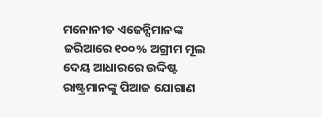ମନୋନୀତ ଏଜେନ୍ସିମାନଙ୍କ ଜରିଆରେ ୧୦୦% ଅଗ୍ରୀମ ମୂଲ ଦେୟ ଆଧାରରେ ଉଦ୍ଦିଷ୍ଟ ରାଷ୍ଟ୍ରମାନଙ୍କୁ ପିଆଜ ଯୋଗାଣ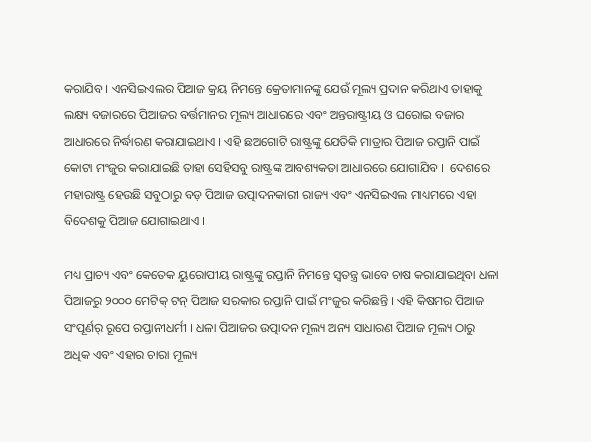କରାଯିବ । ଏନସିଇଏଲର ପିଆଜ କ୍ରୟ ନିମନ୍ତେ କ୍ରେତାମାନଙ୍କୁ ଯେଉଁ ମୂଲ୍ୟ ପ୍ରଦାନ କରିଥାଏ ତାହାକୁ ଲକ୍ଷ୍ୟ ବଜାରରେ ପିଆଜର ବର୍ତ୍ତମାନର ମୂଲ୍ୟ ଆଧାରରେ ଏବଂ ଅନ୍ତରାଷ୍ଟ୍ରୀୟ ଓ ଘରୋଇ ବଜାର ଆଧାରରେ ନିର୍ଦ୍ଧାରଣ କରାଯାଇଥାଏ । ଏହି ଛଅଗୋଟି ରାଷ୍ଟ୍ରଙ୍କୁ ଯେତିକି ମାତ୍ରାର ପିଆଜ ରପ୍ତାନି ପାଇଁ କୋଟା ମଂଜୁର କରାଯାଇଛି ତାହା ସେହିସବୁ ରାଷ୍ଟ୍ରଙ୍କ ଆବଶ୍ୟକତା ଆଧାରରେ ଯୋଗାଯିବ ।  ଦେଶରେ ମହାରାଷ୍ଟ୍ର ହେଉଛି ସବୁଠାରୁ ବଡ଼ ପିଆଜ ଉତ୍ପାଦନକାରୀ ରାଜ୍ୟ ଏବଂ ଏନସିଇଏଲ ମାଧ୍ୟମରେ ଏହା ବିଦେଶକୁ ପିଆଜ ଯୋଗାଇଥାଏ ।

ମଧ୍ୟ ପ୍ରାଚ୍ୟ ଏବଂ କେତେକ ୟୁରୋପୀୟ ରାଷ୍ଟ୍ରଙ୍କୁ ରପ୍ତାନି ନିମନ୍ତେ ସ୍ୱତନ୍ତ୍ର ଭାବେ ଚାଷ କରାଯାଇଥିବା ଧଳା ପିଆଜରୁ ୨୦୦୦ ମେଟିକ୍ ଟନ୍ ପିଆଜ ସରକାର ରପ୍ତାନି ପାଇଁ ମଂଜୁର କରିଛନ୍ତି । ଏହି କିଷମର ପିଆଜ ସଂପୂର୍ଣର୍ ରୂପେ ରପ୍ତାନୀଧର୍ମୀ । ଧଳା ପିଆଜର ଉତ୍ପାଦନ ମୂଲ୍ୟ ଅନ୍ୟ ସାଧାରଣ ପିଆଜ ମୂଲ୍ୟ ଠାରୁ ଅଧିକ ଏବଂ ଏହାର ଚାରା ମୂଲ୍ୟ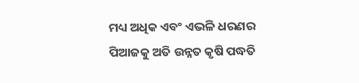ମଧ୍ୟ ଅଧିକ ଏବଂ ଏଭଳି ଧରଣର ପିଆଜକୁ ଅତି ଉନ୍ନତ କୃଷି ପଦ୍ଧତି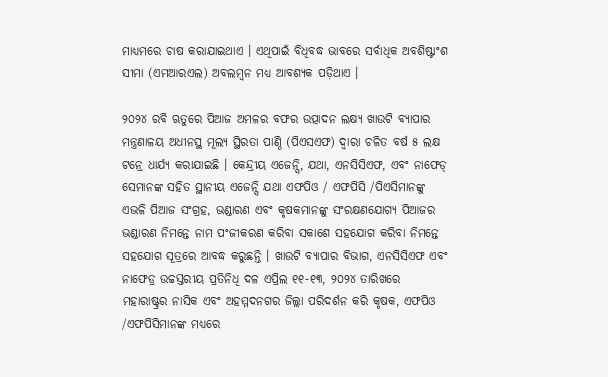ମାଧ୍ୟମରେ ଚାଷ କରାଯାଇଥାଏ । ଏଥିପାଇଁ ବିଧିବଦ୍ଧ ଭାବରେ ସର୍ବାଧିକ ଅବଶିଷ୍ଟାଂଶ ସୀମା (ଏମଆରଏଲ) ଅବଲମ୍ବନ ମଧ୍ୟ ଆବଶ୍ୟକ ପଡ଼ିଥାଏ ।

୨୦୨୪ ରବି ଋତୁରେ ପିଆଜ ଅମଳର ବଫର ଉତ୍ପାଦନ ଲକ୍ଷ୍ୟ ଖାଉଟି ବ୍ୟାପାର ମନ୍ତ୍ରଣାଳୟ ଅଧୀନସ୍ଥ ମୂଲ୍ୟ ସ୍ଥିରତା ପାଣ୍ଠି (ପିଏସଏଫ) ଦ୍ୱାରା ଚଳିତ ବର୍ଷ ୫ ଲକ୍ଷ ଟନ୍ରେ ଧାର୍ଯ୍ୟ କରାଯାଇଛି । କେନ୍ଦ୍ରୀୟ ଏଜେନ୍ସି, ଯଥା, ଏନସିସିଏଫ, ଏବଂ ନାଫେଡ୍ ସେମାନଙ୍କ ସହିତ ସ୍ଥାନୀୟ ଏଜେନ୍ସି ଯଥା ଏଫପିଓ / ଏଫପିସି /ପିଏସିମାନଙ୍କୁ ଏଭଳି ପିଆଜ ସଂଗ୍ରହ, ଭଣ୍ଡାରଣ ଏବଂ କୃଷକମାନଙ୍କୁ ସଂରକ୍ଷଣଯୋଗ୍ୟ ପିଆଜର ଭଣ୍ଡାରଣ ନିମନ୍ତେ ନାମ ପଂଜୀକରଣ କରିବା ସକାଶେ ସହଯୋଗ କରିବା ନିମନ୍ତେ ସହଯୋଗ ସୂତ୍ରରେ ଆବଦ୍ଧ କରୁଛନ୍ତି । ଖାଉଟି ବ୍ୟାପାର ବିଭାଗ, ଏନସିସିଏଫ ଏବଂ ନାଫେଡ୍ର ଉଚ୍ଚସ୍ତରୀୟ ପ୍ରତିନିଧି ଦଳ ଏପ୍ରିଲ ୧୧-୧୩, ୨୦୨୪ ତାରିଖରେ ମହାରାଷ୍ଟ୍ରର ନାସିକ ଏବଂ ଅହମ୍ମଦନଗର ଜିଲ୍ଲା ପରିଦର୍ଶନ କରି କୃଷକ, ଏଫପିଓ /ଏଫପିସିମାନଙ୍କ ମଧ୍ୟରେ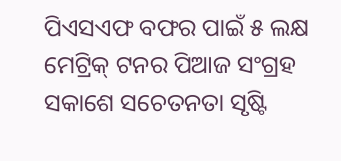ପିଏସଏଫ ବଫର ପାଇଁ ୫ ଲକ୍ଷ ମେଟ୍ରିକ୍ ଟନର ପିଆଜ ସଂଗ୍ରହ ସକାଶେ ସଚେତନତା ସୃଷ୍ଟି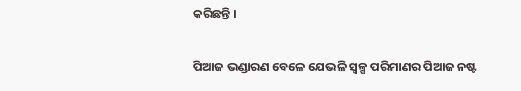କରିଛନ୍ତି ।

ପିଆଜ ଭଣ୍ଡାରଣ ବେଳେ ଯେଭଳି ସ୍ୱଳ୍ପ ପରିମାଣର ପିଆଜ ନଷ୍ଟ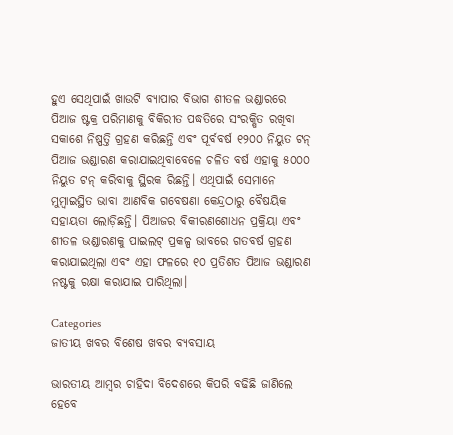ହୁଏ ସେଥିପାଇଁ ଖାଉଟି ବ୍ୟାପାର ବିଭାଗ ଶୀତଳ ଭଣ୍ଡାରରେ ପିଆଜ ଷ୍ଟକ୍ର ପରିମାଣକୁ ବିକିରୀତ ପଦ୍ଧତିରେ ସଂରକ୍ଷିତ ରଖିବା ସକାଶେ ନିଷ୍ପତ୍ତି ଗ୍ରହଣ କରିଛନ୍ତି ଏବଂ ପୂର୍ବବର୍ଷ ୧୨୦୦ ନିୟୁତ ଟନ୍ ପିଆଜ ଭଣ୍ଡାରଣ କରାଯାଇଥିବାବେଳେ ଚଳିତ ବର୍ଷ ଏହାକୁ ୫୦୦୦ ନିୟୁତ ଟନ୍ କରିବାକୁ ସ୍ଥିରକ ରିଛନ୍ତି। ଏଥିପାଇଁ ସେମାନେ ମୁମ୍ବାଇସ୍ଥିତ ଭାବା ଆଣବିକ ଗବେଷଣା କେନ୍ଦ୍ରଠାରୁ ବୈଷୟିକ ସହାୟତା ଲୋଡ଼ିଛନ୍ତି। ପିଆଜର ବିକୀରଣଶୋଧନ ପ୍ରକ୍ରିୟା ଏବଂ ଶୀତଳ ଭଣ୍ଡାରଣକୁ ପାଇଲଟ୍ ପ୍ରକଳ୍ପ ଭାବରେ ଗତବର୍ଷ ଗ୍ରହଣ କରାଯାଇଥିଲା ଏବଂ ଏହା ଫଳରେ ୧୦ ପ୍ରତିଶତ ପିଆଜ ଭଣ୍ଡାରଣ ନଷ୍ଟକୁ ରକ୍ଷା କରାଯାଇ ପାରିଥିଲା।

Categories
ଜାତୀୟ ଖବର ବିଶେଷ ଖବର ବ୍ୟବସାୟ

ଭାରତୀୟ ଆମ୍ବର ଚାହିଦା ବିଦେଶରେ କିପରି ବଢିଛି ଜାଣିଲେ ହେବେ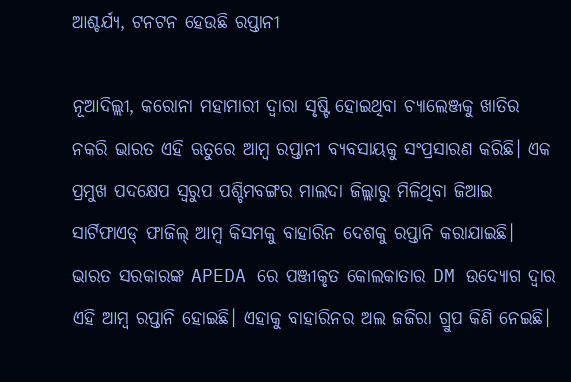ଆଶ୍ଚର୍ଯ୍ୟ, ଟନଟନ ହେଉଛି ରପ୍ତାନୀ

ନୂଆଦିଲ୍ଲୀ, କରୋନା ମହାମାରୀ ଦ୍ବାରା ସୃଷ୍ଟି ହୋଇଥିବା ଚ୍ୟାଲେଞ୍ଜକୁ ଖାତିର ନକରି ଭାରତ ଏହି ଋତୁରେ ଆମ୍ବ ରପ୍ତାନୀ ବ୍ୟବସାୟକୁ ସଂପ୍ରସାରଣ କରିଛି। ଏକ ପ୍ରମୁଖ ପଦକ୍ଷେପ ସ୍ବରୁପ ପଶ୍ଚିମବଙ୍ଗର ମାଲଦା ଜିଲ୍ଲାରୁ ମିଳିଥିବା ଜିଆଇ ସାର୍ଟିଫାଏଡ୍ ଫାଜିଲ୍ ଆମ୍ବ କିସମକୁ ବାହାରିନ ଦେଶକୁ ରପ୍ତାନି କରାଯାଇଛି। ଭାରତ ସରକାରଙ୍କ APEDA ରେ ପଞ୍ଜୀକୃତ କୋଲକାତାର DM ଉଦ୍ୟୋଗ ଦ୍ବାର ଏହି ଆମ୍ବ ରପ୍ତାନି ହୋଇଛି। ଏହାକୁ ବାହାରିନର ଅଲ ଜଜିରା ଗ୍ରୁପ କିଣି ନେଇଛି।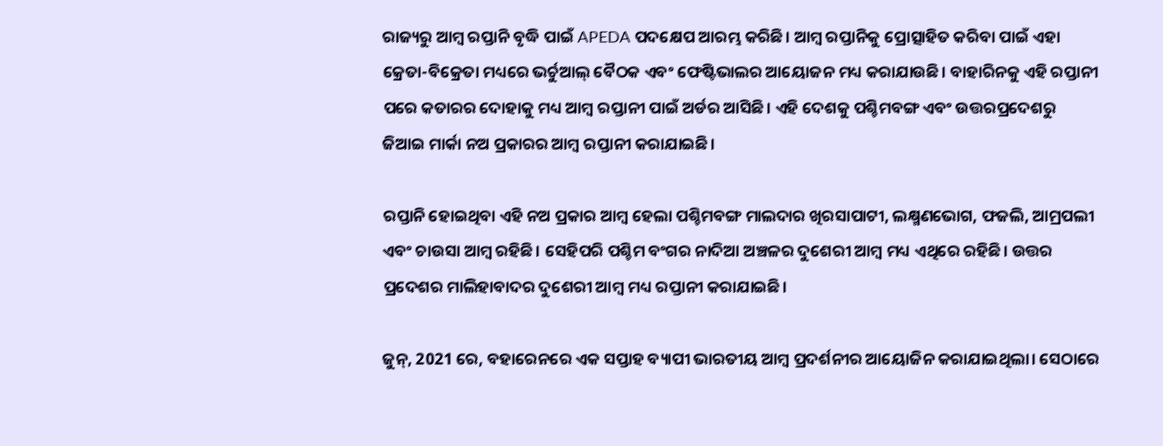ରାଜ୍ୟରୁ ଆମ୍ବ ରପ୍ତାନି ବୃଦ୍ଧି ପାଇଁ APEDA ପଦକ୍ଷେପ ଆରମ୍ଭ କରିଛି। ଆମ୍ବ ରପ୍ତାନିକୁ ପ୍ରୋତ୍ସାହିତ କରିବା ପାଇଁ ଏହା କ୍ରେତା-ବିକ୍ରେତା ମଧ୍ୟରେ ଭର୍ଚୁଆଲ୍ ବୈଠକ ଏବଂ ଫେଷ୍ଟିଭାଲର ଆୟୋଜନ ମଧ୍ୟ କରାଯାଉଛି। ବାହାରିନକୁ ଏହି ରପ୍ତାନୀ ପରେ କତାରର ଦୋହାକୁ ମଧ୍ୟ ଆମ୍ବ ରପ୍ତାନୀ ପାଇଁ ଅର୍ଡର ଆସିଛି। ଏହି ଦେଶକୁ ପଶ୍ଚିମବଙ୍ଗ ଏବଂ ଉତ୍ତରପ୍ରଦେଶରୁ ଜିଆଇ ମାର୍କା ନଅ ପ୍ରକାରର ଆମ୍ବ ରପ୍ତାନୀ କରାଯାଇଛି।

ରପ୍ତାନି ହୋଇଥିବା ଏହି ନଅ ପ୍ରକାର ଆମ୍ବ ହେଲା ପଶ୍ଚିମବଙ୍ଗ ମାଲଦାର ଖିରସାପାଟୀ, ଲକ୍ଷ୍ମଣଭୋଗ, ଫଜଲି, ଆମ୍ରପଲୀ ଏବଂ ଚାଉସା ଆମ୍ବ ରହିଛି। ସେହିପରି ପଶ୍ଚିମ ବଂଗର ନାଦିଆ ଅଞ୍ଚଳର ଦୁଶେରୀ ଆମ୍ବ ମଧ୍ୟ ଏଥିରେ ରହିଛି। ଉତ୍ତର ପ୍ରଦେଶର ମାଲିହାବାଦର ଦୁଶେରୀ ଆମ୍ବ ମଧ୍ୟ ରପ୍ତାନୀ କରାଯାଇଛି।

ଜୁନ୍, 2021 ରେ, ବହାରେନରେ ଏକ ସପ୍ତାହ ବ୍ୟାପୀ ଭାରତୀୟ ଆମ୍ବ ପ୍ରଦର୍ଶନୀର ଆୟୋଜିନ କରାଯାଇଥିଲା। ସେଠାରେ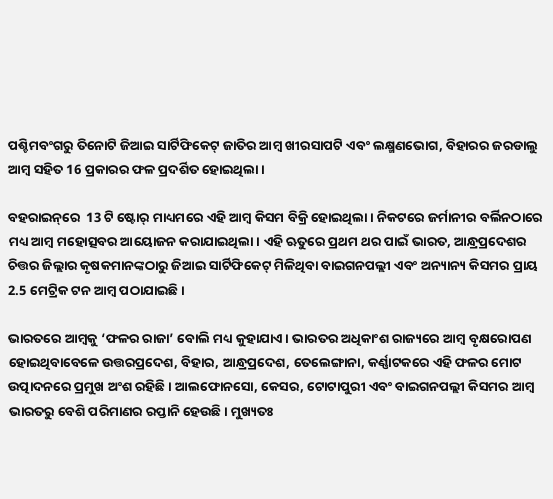ପଶ୍ଚିମବଂଗରୁ ତିନୋଟି ଜିଆଇ ସାର୍ଟିଫିକେଟ୍ ଜାତିର ଆମ୍ବ ଖୀରସାପଟି ଏବଂ ଲକ୍ଷ୍ମଣଭୋଗ, ବିହାରର ଜରଡାଲୁ ଆମ୍ବ ସହିତ 16 ପ୍ରକାରର ଫଳ ପ୍ରଦର୍ଶିତ ହୋଇଥିଲା।

ବହରାଇନ୍‌ରେ  13 ଟି ଷ୍ଟୋର୍‌ ମାଧ୍ୟମରେ ଏହି ଆମ୍ବ କିସମ ବିକ୍ରି ହୋଇଥିଲା। ନିକଟରେ ଜର୍ମାନୀର ବର୍ଲିନଠାରେ ମଧ୍ୟ ଆମ୍ବ ମହୋତ୍ସବର ଆୟୋଜନ କରାଯାଇଥିଲା। ଏହି ଋତୁରେ ପ୍ରଥମ ଥର ପାଇଁ ଭାରତ, ଆନ୍ଧ୍ରପ୍ରଦେଶର ଚିତ୍ତର ଜିଲ୍ଲାର କୃଷକମାନଙ୍କଠାରୁ ଜିଆଇ ସାର୍ଟିଫିକେଟ୍ ମିଳିଥିବା ବାଇଗନପଲ୍ଲୀ ଏବଂ ଅନ୍ୟାନ୍ୟ କିସମର ପ୍ରାୟ 2.5 ମେଟ୍ରିକ ଟନ ଆମ୍ବ ପଠାଯାଇଛି।

ଭାରତରେ ଆମ୍ବକୁ ‘ଫଳର ରାଜା’ ବୋଲି ମଧ୍ୟ କୁହାଯାଏ। ଭାରତର ଅଧିକାଂଶ ରାଜ୍ୟରେ ଆମ୍ବ ବୃକ୍ଷରୋପଣ ହୋଇଥିବାବେଳେ ଉତ୍ତରପ୍ରଦେଶ, ବିହାର, ଆନ୍ଧ୍ରପ୍ରଦେଶ, ତେଲେଙ୍ଗାନା, କର୍ଣ୍ଣାଟକରେ ଏହି ଫଳର ମୋଟ ଉତ୍ପାଦନରେ ପ୍ରମୁଖ ଅଂଶ ରହିଛି। ଆଲଫୋନସୋ, କେସର, ଟୋଟାପୁରୀ ଏବଂ ବାଇଗନପଲ୍ଲୀ କିସମର ଆମ୍ବ ଭାରତରୁ ବେଶି ପରିମାଣର ରପ୍ତାନି ହେଉଛି। ମୁଖ୍ୟତଃ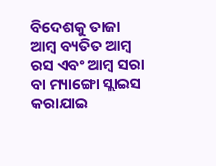ବିଦେଶକୁ ତାଜା ଆମ୍ବ ବ୍ୟତିତ ଆମ୍ବ ରସ ଏବଂ ଆମ୍ବ ସରା ବା ମ୍ୟାଙ୍ଗୋ ସ୍ଲାଇସ କରାଯାଇ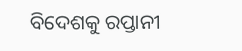ବିଦେଶକୁ ରପ୍ତାନୀ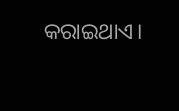କରାଇଥାଏ।